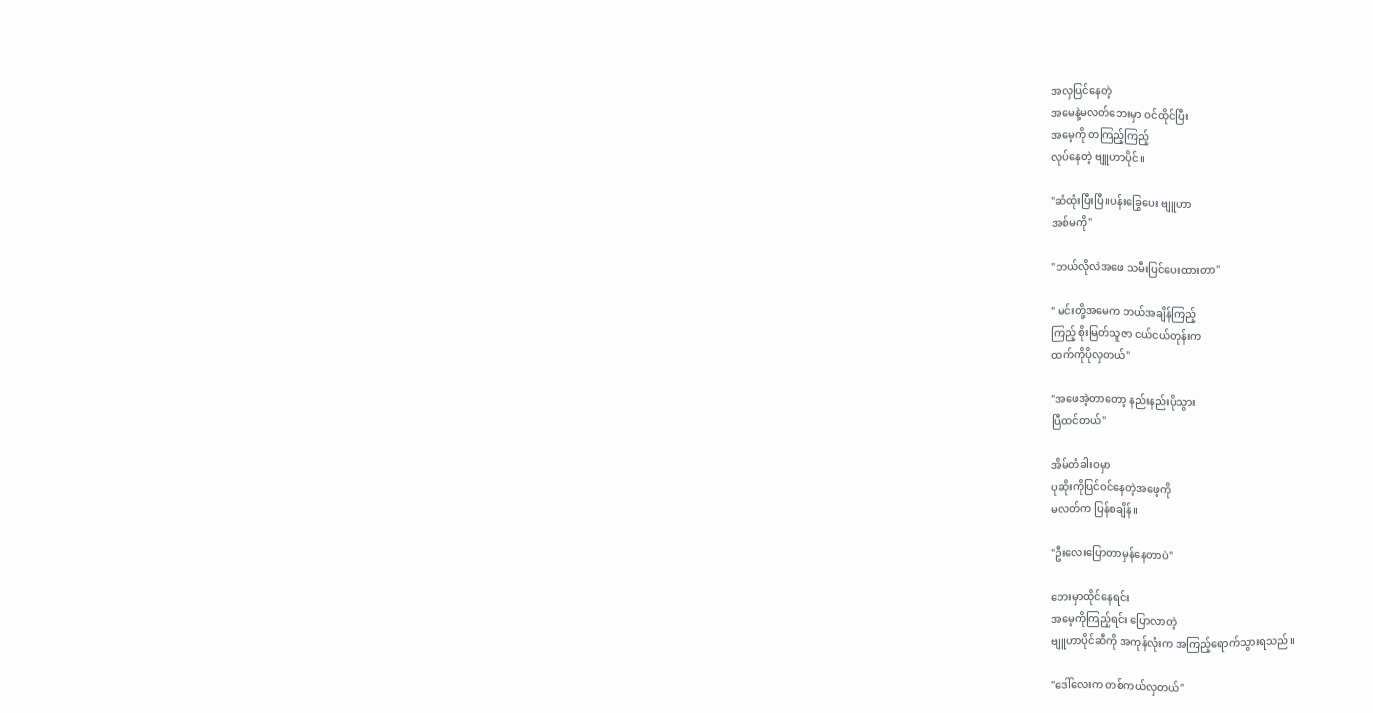အလှပြင်နေတဲ့
အမေနဲ့မလတ်ဘေးမှာ ဝင်ထိုင်ပြီး
အမေ့ကို တကြည့်ကြည့်
လုပ်နေတဲ့ ဗျူဟာပိုင်။

"ဆံထုံးပြီးပြီ။ပန်းခြွေပေး ဗျူဟာ
အစ်မကို"

"ဘယ်လိုလဲအဖေ သမီးပြင်ပေးထားတာ"

" မင်းတို့အမေက ဘယ်အချိန်ကြည့်
ကြည့် စိုးမြတ်သူဇာ ငယ်ငယ်တုန်းက
ထက်ကိုပိုလှတယ်"

"အဖေအဲ့တာတော့ နည်းနည်းပိုသွား
ပြီထင်တယ်"

အိမ်တံခါးဝမှာ
ပုဆိုးကိုပြင်ဝင်နေတဲ့အဖေ့ကို
မလတ်က ပြန်စချိန်။

"ဦးလေးပြောတာမှန်နေတာပဲ"

ဘေးမှာထိုင်နေရင်း
အမေ့ကိုကြည့်ရင်း ပြောလာတဲ့
ဗျူဟာပိုင်ဆီကို အကုန်လုံးက အကြည့်ရောက်သွားရသည်။

"ဒေါ်လေးက တစ်ကယ်လှတယ်"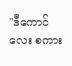"ဒီကောင်လေး စကား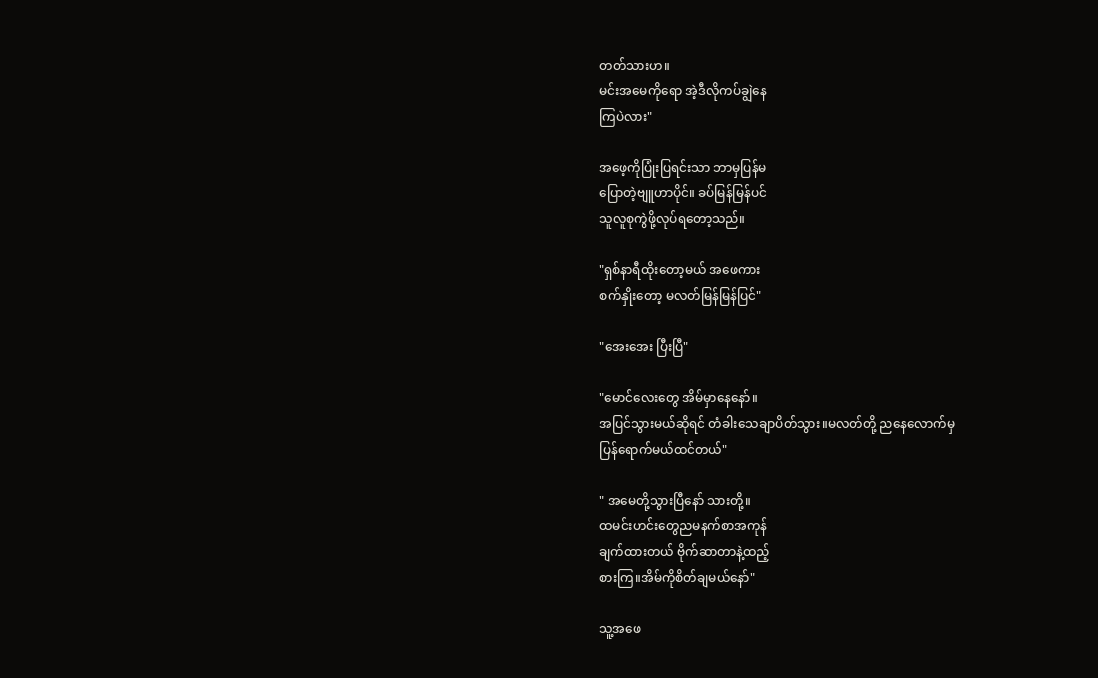တတ်သားဟ။
မင်းအမေကိုရော အဲ့ဒီလိုကပ်ချွဲနေ
ကြပဲလား"

အဖေ့ကိုပြုံးပြရင်းသာ ဘာမှပြန်မ
ပြောတဲ့ဗျူဟာပိုင်။ ခပ်မြန်မြန်ပင်
သူလူစုကွဲဖို့လုပ်ရတော့သည်။

"ရှစ်နာရီထိုးတော့မယ် အဖေကား
စက်နှိုးတော့ မလတ်မြန်မြန်ပြင်"

"အေးအေး ပြီးပြီ"

"မောင်လေးတွေ အိမ်မှာနေနော်။
အပြင်သွားမယ်ဆိုရင် တံခါးသေချာပိတ်သွား။မလတ်တို့ ညနေလောက်မှ
ပြန်ရောက်မယ်ထင်တယ်"

" အမေတို့သွားပြီနော် သားတို့။
ထမင်းဟင်းတွေညမနက်စာအကုန်
ချက်ထားတယ် ဗိုက်ဆာတာနဲ့ထည့်
စားကြ။အိမ်ကိုစိတ်ချမယ်နော်"

သူ့အဖေ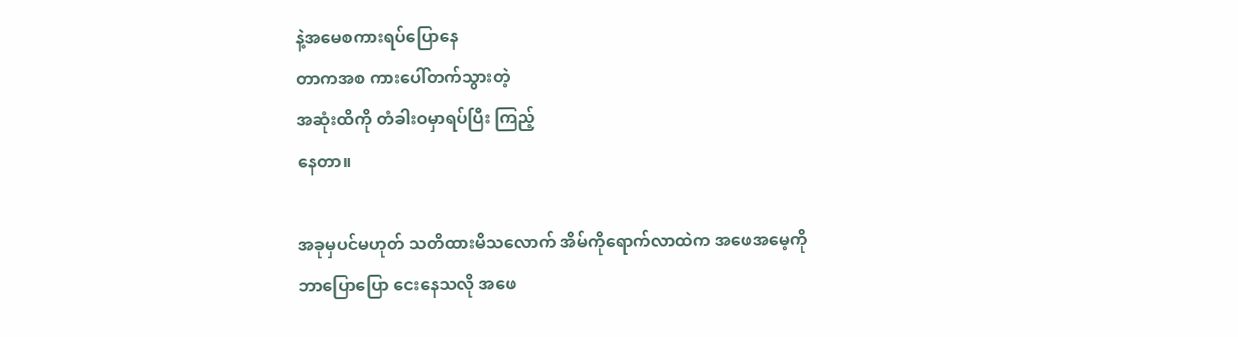နဲ့အမေစကားရပ်ပြောနေ
တာကအစ ကားပေါ်တက်သွားတဲ့
အဆုံးထိကို တံခါးဝမှာရပ်ပြီး ကြည့်
နေတာ။

အခုမှပင်မဟုတ် သတိထားမိသလောက် အိမ်ကိုရောက်လာထဲက အဖေအမေ့ကို
ဘာပြောပြော ငေးနေသလို အဖေ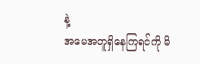နဲ့
အမေအတူရှိနေကြရင်ကို မိ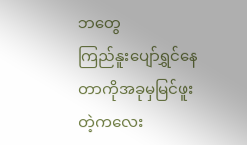ဘတွေ
ကြည်နူးပျော်ရွှင်နေတာကိုအခုမှမြင်ဖူး
တဲ့ကလေး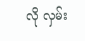လို လှမ်း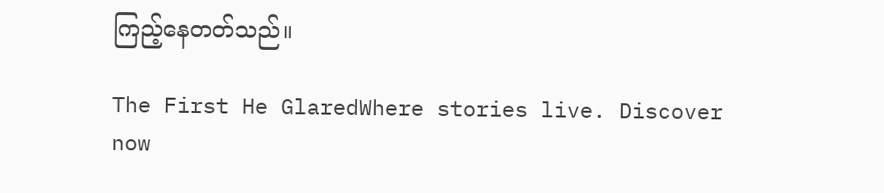ကြည့်နေတတ်သည်။

The First He GlaredWhere stories live. Discover now